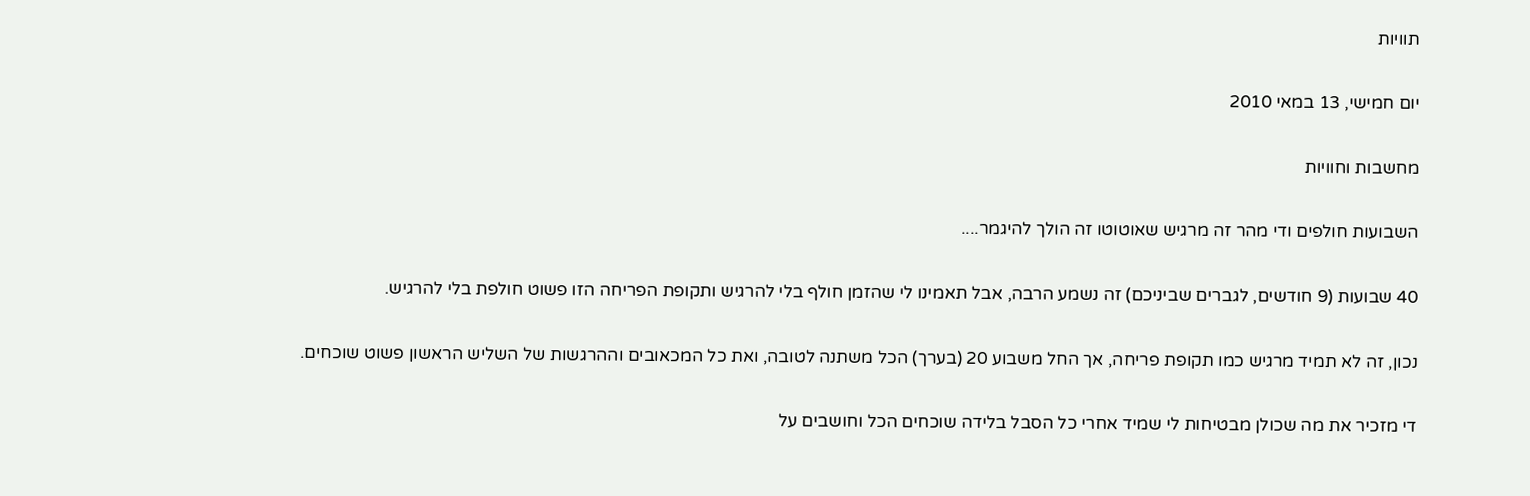תוויות

יום חמישי, 13 במאי 2010

מחשבות וחוויות

השבועות חולפים ודי מהר זה מרגיש שאוטוטו זה הולך להיגמר....

40 שבועות (9 חודשים, לגברים שביניכם) זה נשמע הרבה, אבל תאמינו לי שהזמן חולף בלי להרגיש ותקופת הפריחה הזו פשוט חולפת בלי להרגיש.

נכון, זה לא תמיד מרגיש כמו תקופת פריחה, אך החל משבוע 20 (בערך) הכל משתנה לטובה, ואת כל המכאובים וההרגשות של השליש הראשון פשוט שוכחים.

די מזכיר את מה שכולן מבטיחות לי שמיד אחרי כל הסבל בלידה שוכחים הכל וחושבים על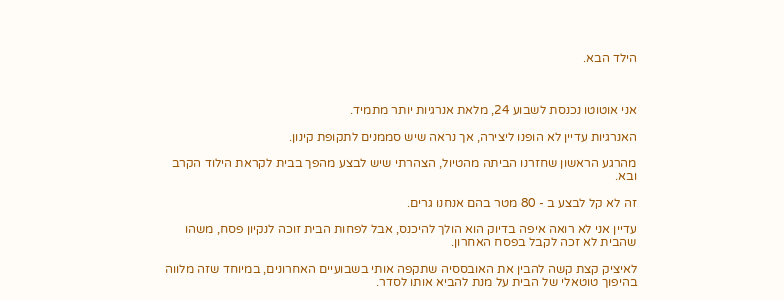הילד הבא.



אני אוטוטו נכנסת לשבוע 24, מלאת אנרגיות יותר מתמיד.

האנרגיות עדיין לא הופנו ליצירה, אך נראה שיש סממנים לתקופת קינון.

מהרגע הראשון שחזרנו הביתה מהטיול, הצהרתי שיש לבצע מהפך בבית לקראת הילוד הקרב ובא.

זה לא קל לבצע ב - 80 מטר בהם אנחנו גרים.

עדיין אני לא רואה איפה בדיוק הוא הולך להיכנס, אבל לפחות הבית זוכה לנקיון פסח, משהו שהבית לא זכה לקבל בפסח האחרון.

לאיציק קצת קשה להבין את האובססיה שתקפה אותי בשבועיים האחרונים, במיוחד שזה מלווה בהיפוך טוטאלי של הבית על מנת להביא אותו לסדר.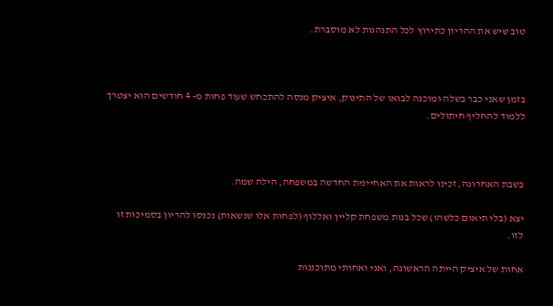טוב שיש את ההריון כתירוץ לכל התנהגות לא מוסברת.



בזמן שאני כבר בשלה ומוכנה לבואו של התינוק, איציק מנסה להתכחש שעוד פחות מ- 4 חודשים הוא יצטרך ללמוד להחליף חיתולים.



בשבת האחרונה, זכינו לראות את האחיינית החדשה במשפחה, הילה שמה.

יצא (בלי תיאום כלשהו) שכל בנות משפחת קליין ואללוף (לפחות אלו שנשאות) נכנסו להריון בסמיכות זו לזו.

אחות של איציק הייתה הראשונה, ואני ואחותי מתוכננות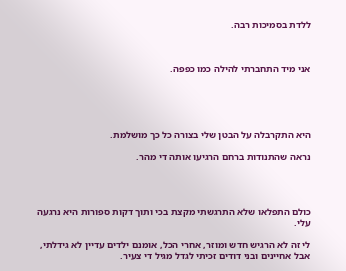ללדת בסמיכות רבה.



אני מיד התחברתי להילה כמו כפפה.





היא התקרבלה על הבטן שלי בצורה כל כך מושלמת.

נראה שהתנודות ברחם הרגיעו אותה די מהר.




כולם התפלאו שלא התרגשתי מקצת בכי ותוך דקות ספורות היא נרגעה עלי.

לי זה לא הרגיש חדש ומוזר, אחרי הכל, אומנם ילדים עדיין לא גידלתי, אבל אחיינים ובני דודים זכיתי לגדל מגיל די צעיר.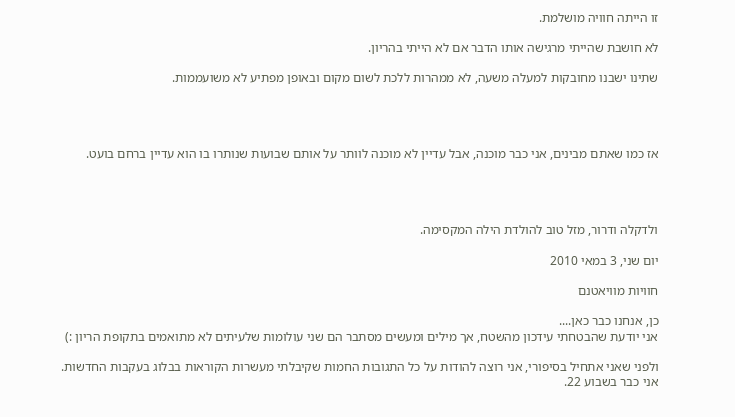זו הייתה חוויה מושלמת.

לא חושבת שהייתי מרגישה אותו הדבר אם לא הייתי בהריון.

שתינו ישבנו מחובקות למעלה משעה, לא ממהרות ללכת לשום מקום ובאופן מפתיע לא משועממות.




אז כמו שאתם מבינים, אני כבר מוכנה, אבל עדיין לא מוכנה לוותר על אותם שבועות שנותרו בו הוא עדיין ברחם בועט.




ולדקלה ודרור, מזל טוב להולדת הילה המקסימה.

יום שני, 3 במאי 2010

חוויות מוויאטנם

כן, אנחנו כבר כאן....
אני יודעת שהבטחתי עידכון מהשטח, אך מילים ומעשים מסתבר הם שני עולומות שלעיתים לא מתואמים בתקופת הריון :)

ולפני שאני אתחיל בסיפורי, אני רוצה להודות על כל התגובות החמות שקיבלתי מעשרות הקוראות בבלוג בעקבות החדשות.
אני כבר בשבוע 22.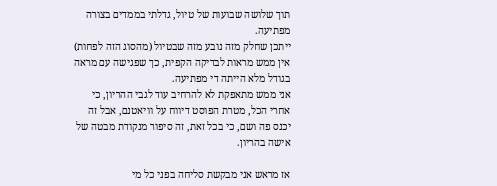תוך שלושה שבועות של טיול, גדלתי בממדים בצורה מפתיעה.
ייתכן שחלק מזה נובע מזה שבטיול (מהסוג הזה לפחות) אין ממש מראות לבדיקה הקפית, כך שפגישה עם מראה בגודל מלא הייתה די מפתיעה.
אני ממש מתאפקת לא להרחיב עוד לגבי ההריון, כי אחרי הכל, מטרת הפוסט דיווח על וויאטנם, אבל זה יכנס פה ושם, כי בכל זאת, זה סיפור מנקודת מבטה של אישה בהריון.

אז מראש אני מבקשת סליחה בפני כל מי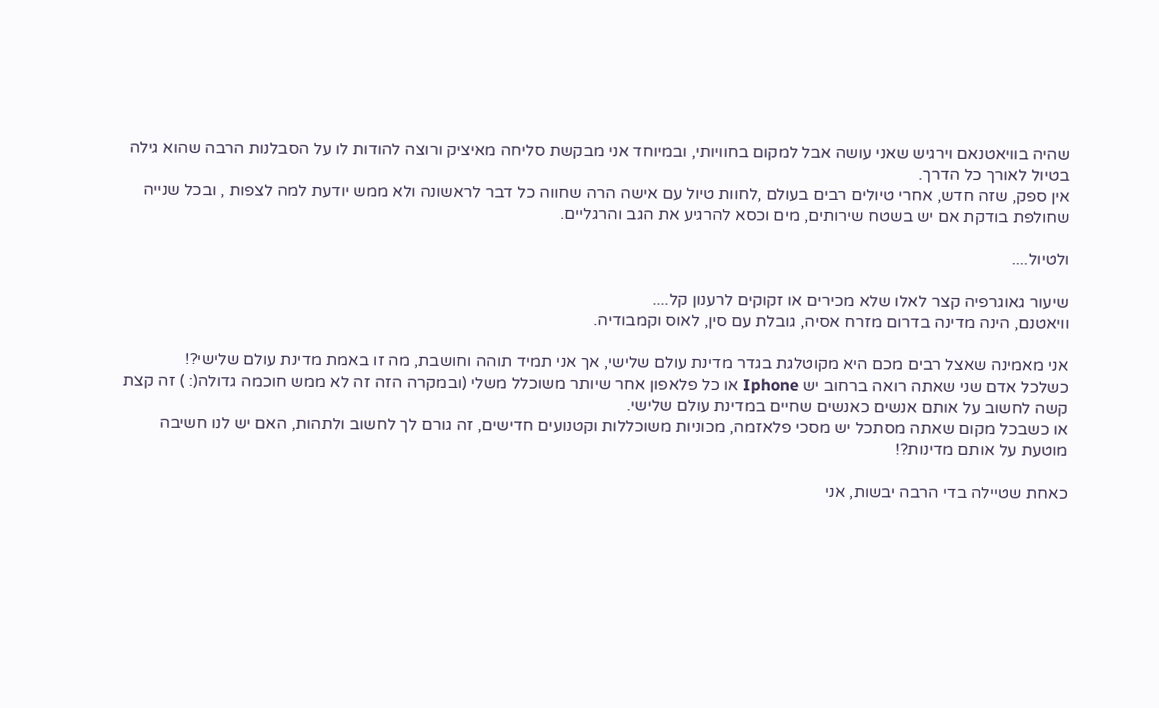שהיה בוויאטנאם וירגיש שאני עושה אבל למקום בחוויותי, ובמיוחד אני מבקשת סליחה מאיציק ורוצה להודות לו על הסבלנות הרבה שהוא גילה בטיול לאורך כל הדרך.
אין ספק, שזה חדש, אחרי טיולים רבים בעולם ,לחוות טיול עם אישה הרה שחווה כל דבר לראשונה ולא ממש יודעת למה לצפות , ובכל שנייה שחולפת בודקת אם יש בשטח שירותים, מים וכסא להרגיע את הגב והרגליים.

ולטיול....

שיעור גאוגרפיה קצר לאלו שלא מכירים או זקוקים לרענון קל....
וויאטנם, הינה מדינה בדרום מזרח אסיה, גובלת עם סין, לאוס וקמבודיה.

אני מאמינה שאצל רבים מכם היא מקוטלגת בגדר מדינת עולם שלישי, אך אני תמיד תוהה וחושבת, מה זו באמת מדינת עולם שלישי?!
כשלכל אדם שני שאתה רואה ברחוב יש Iphone או כל פלאפון אחר שיותר משוכלל משלי (ובמקרה הזה זה לא ממש חוכמה גדולה(: ) זה קצת קשה לחשוב על אותם אנשים כאנשים שחיים במדינת עולם שלישי.
או כשבכל מקום שאתה מסתכל יש מסכי פלאזמה, מכוניות משוכללות וקטנועים חדישים, זה גורם לך לחשוב ולתהות, האם יש לנו חשיבה מוטעת על אותם מדינות?!

כאחת שטיילה בדי הרבה יבשות, אני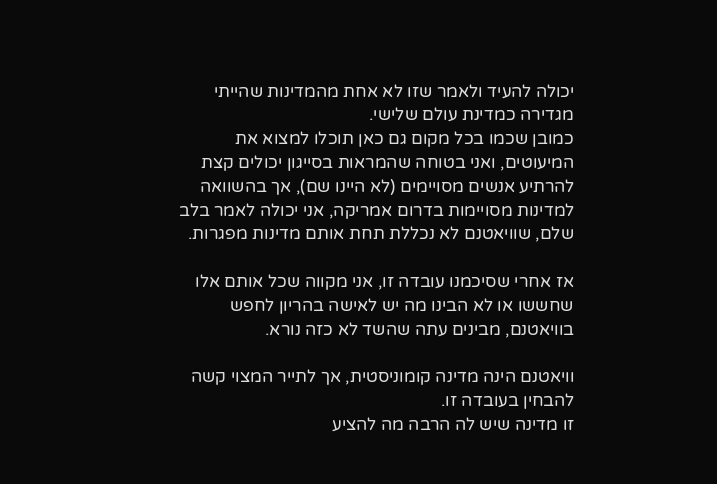יכולה להעיד ולאמר שזו לא אחת מהמדינות שהייתי מגדירה כמדינת עולם שלישי.
כמובן שכמו בכל מקום גם כאן תוכלו למצוא את המיעוטים, ואני בטוחה שהמראות בסייגון יכולים קצת להרתיע אנשים מסויימים (לא היינו שם), אך בהשוואה למדינות מסויימות בדרום אמריקה, אני יכולה לאמר בלב שלם, שוויאטנם לא נכללת תחת אותם מדינות מפגרות.

אז אחרי שסיכמנו עובדה זו, אני מקווה שכל אותם אלו שחששו או לא הבינו מה יש לאישה בהריון לחפש בוויאטנם, מבינים עתה שהשד לא כזה נורא.

וויאטנם הינה מדינה קומוניסטית, אך לתייר המצוי קשה להבחין בעובדה זו.
זו מדינה שיש לה הרבה מה להציע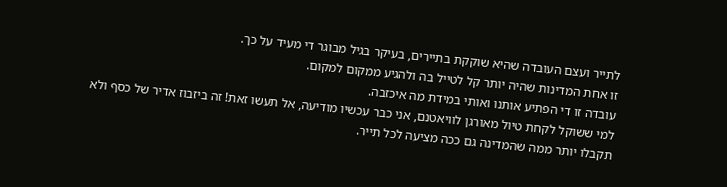לתייר ועצם העובדה שהיא שוקקת בתיירים, בעיקר בגיל מבוגר די מעיד על כך.
זו אחת המדינות שהיה יותר קל לטייל בה ולהגיע ממקום למקום.
עובדה זו די הפתיע אותנו ואותי במידת מה איכזבה.
למי ששוקל לקחת טיול מאורגן לוויאטנם, אני כבר עכשיו מודיעה, אל תעשו זאת! זה ביזבוז אדיר של כסף ולא תקבלו יותר ממה שהמדינה גם ככה מציעה לכל תייר.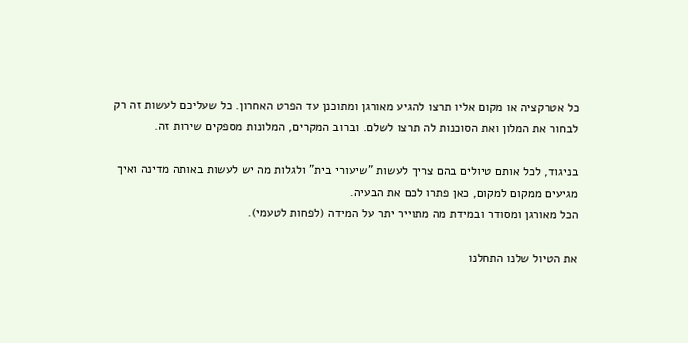כל אטרקציה או מקום אליו תרצו להגיע מאורגן ומתוכנן עד הפרט האחרון. כל שעליכם לעשות זה רק לבחור את המלון ואת הסוכנות לה תרצו לשלם. וברוב המקרים, המלונות מספקים שירות זה.

בניגוד, לכל אותם טיולים בהם צריך לעשות "שיעורי בית" ולגלות מה יש לעשות באותה מדינה ואיך מגיעים ממקום למקום, כאן פתרו לכם את הבעיה.
הכל מאורגן ומסודר ובמידת מה מתוייר יתר על המידה (לפחות לטעמי).

את הטיול שלנו התחלנו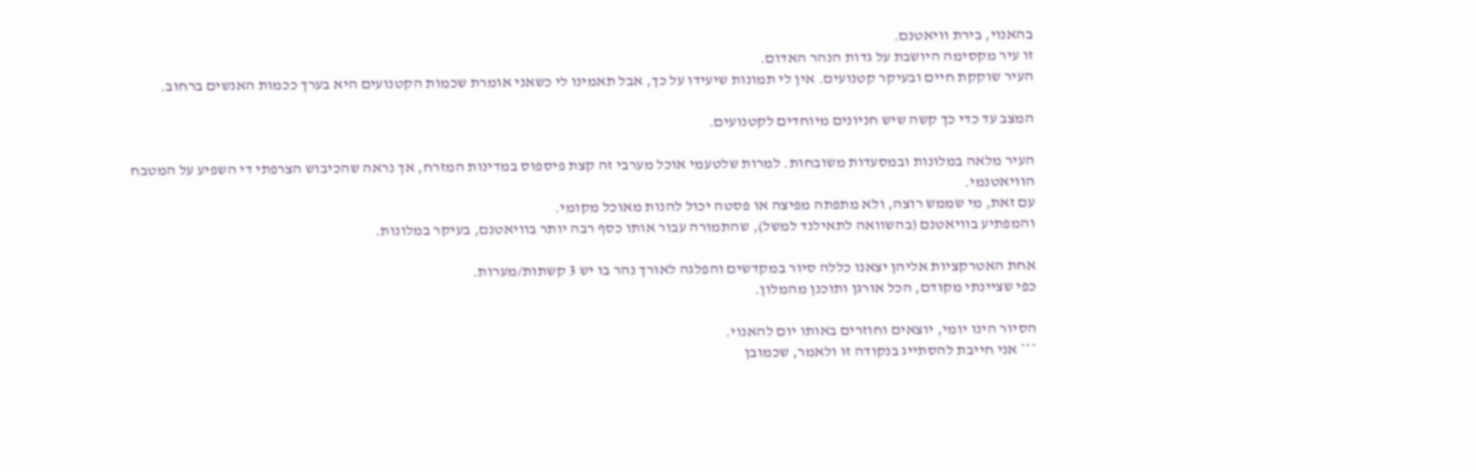בהאנוי, בירת וויאטנם.
זו עיר מקסימה היושבת על גדות הנהר האדום.
העיר שוקקת חיים ובעיקר קטנועים. אין לי תמונות שיעידו על כך, אבל תאמינו לי כשאני אומרת שכמות הקטנועים היא בערך ככמות האנשים ברחוב.

המצב עד כדי כך קשה שיש חניונים מיוחדים לקטנועים.

העיר מלאה במלונות ובמסעדות משובחות. למרות שלטעמי אוכל מערבי זה קצת פיספוס במדינות המזרח, אך נראה שהכיבוש הצרפתי די השפיע על המטבח הוויאטנמי.
עם זאת, מי שממש רוצה, ולא מתפתה מפיצה או פסטה יכול להנות מאוכל מקומי.
והמפתיע בוויאטנם (בהשוואה לתאילנד למשל), שהתמורה עבור אותו כסף רבה יותר בוויאטנם, בעיקר במלונות.

אחת האטרקציות אליהן יצאנו כללה סיור במקדשים והפלגה לאורך נהר בו יש 3 קשתות/מערות.
כפי שציינתי מקודם, הכל אורגן ותוכנן מהמלון.

הסיור הינו יומי, יוצאים וחוזרים באותו יום להאנוי.
*** אני חייבת להסתייג בנקודה זו ולאמר, שכמובן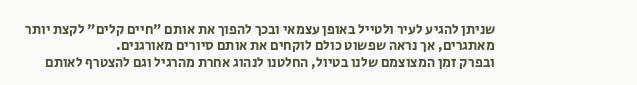שניתן להגיע לעיר ולטייל באופן עצמאי ובכך להפוך את אותם "חיים קלים" לקצת יותר מאתגרים, אך נראה שפשוט כולם לוקחים את אותם סיורים מאורגנים.
ובפרק זמן המצוצמם שלנו בטיול, החלטנו לנהוג אחרת מהרגיל וגם להצטרף לאותם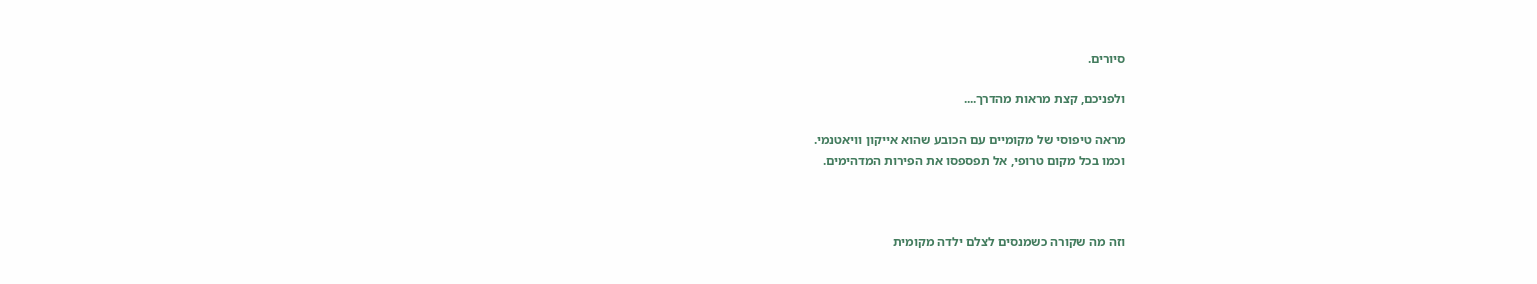סיורים.

ולפניכם, קצת מראות מהדרך....

מראה טיפוסי של מקומיים עם הכובע שהוא אייקון וויאטנמי.
וכמו בכל מקום טרופי, אל תפספסו את הפירות המדהימים.



וזה מה שקורה כשמנסים לצלם ילדה מקומית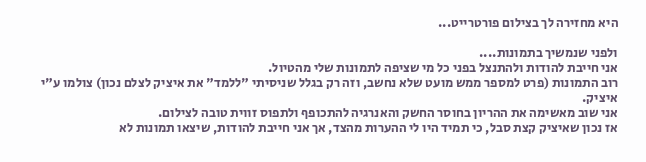היא מחזירה לך בצילום פורטרייט...

ולפני שנמשיך בתמונות....
אני חייבת להודות ולהתנצל בפני כל מי שציפה לתמונות שלי מהטיול.
רוב התמונות (פרט למספר ממש מועט שלא נחשב, וזה רק בגלל שניסיתי "ללמד" את איציק לצלם נכון) צולמו ע"י איציק.
אני שוב מאשימה את ההריון בחוסר החשק והאנרגיה להתכופף ולתפוס זווית טובה לצילום.
אז נכון שאיציק קצת סבל, כי תמיד היו לי ההערות מהצד, אך אני חייבת להודות, שיצאו תמונות לא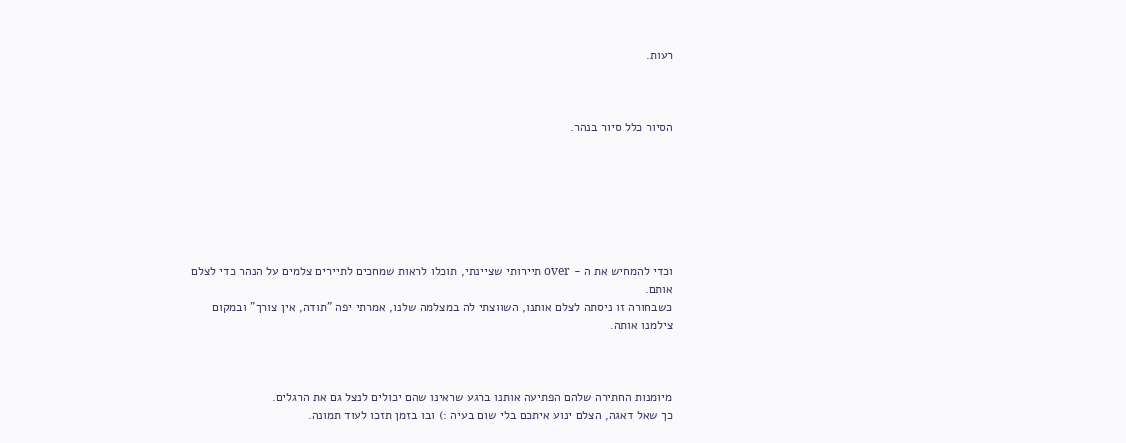רעות.



הסיור כלל סיור בנהר.







וכדי להמחיש את ה - over תיירותי שציינתי, תוכלו לראות שמחכים לתיירים צלמים על הנהר כדי לצלם אותם.
כשבחורה זו ניסתה לצלם אותנו, השווצתי לה במצלמה שלנו, אמרתי יפה "תודה, אין צורך" ובמקום צילמנו אותה.



מיומנות החתירה שלהם הפתיעה אותנו ברגע שראינו שהם יכולים לנצל גם את הרגלים.
כך שאל דאגה, הצלם ינוע איתכם בלי שום בעיה :) ובו בזמן תזכו לעוד תמונה.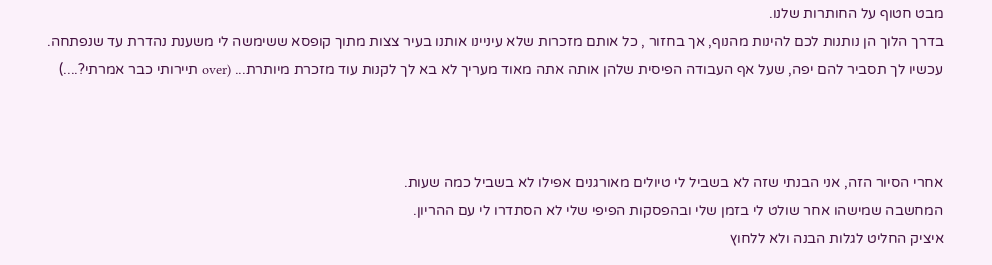מבט חטוף על החותרות שלנו.
בדרך הלוך הן נותנות לכם להינות מהנוף, אך בחזור , כל אותם מזכרות שלא עיניינו אותנו בעיר צצות מתוך קופסא ששימשה לי משענת נהדרת עד שנפתחה.
עכשיו לך תסביר להם יפה, שעל אף העבודה הפיסית שלהן אותה אתה מאוד מעריך לא בא לך לקנות עוד מזכרת מיותרת... (over תיירותי כבר אמרתי?....)



אחרי הסיור הזה, אני הבנתי שזה לא בשביל לי טיולים מאורגנים אפילו לא בשביל כמה שעות.
המחשבה שמישהו אחר שולט לי בזמן שלי ובהפסקות הפיפי שלי לא הסתדרו לי עם ההריון.
איציק החליט לגלות הבנה ולא ללחוץ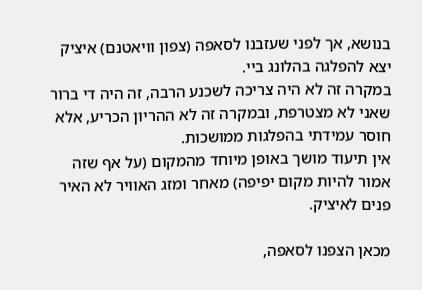בנושא, אך לפני שעזבנו לסאפה (צפון וויאטנם) איציק יצא להפלגה בהלונג ביי.
במקרה זה לא היה צריכה לשכנע הרבה, זה היה די ברור שאני לא מצטרפת, ובמקרה זה לא ההריון הכריע, אלא חוסר עמידתי בהפלגות ממושכות.
אין תיעוד מושך באופן מיוחד מהמקום (על אף שזה אמור להיות מקום יפיפה) מאחר ומזג האוויר לא האיר פנים לאיציק.

מכאן הצפנו לסאפה,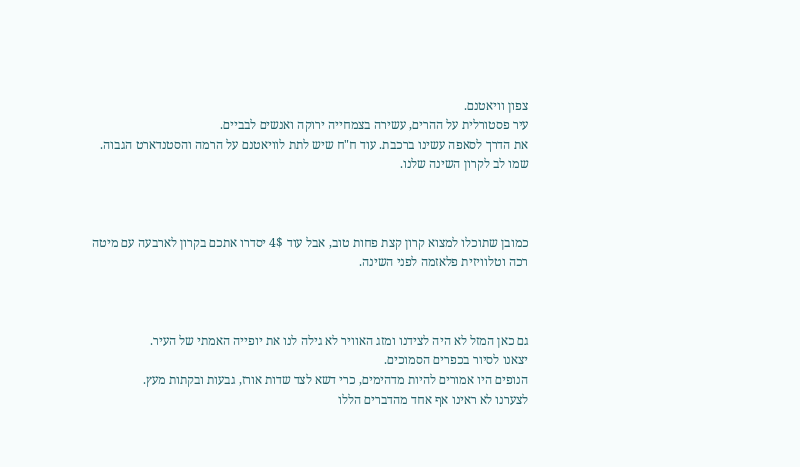צפון וויאטנם.
עיר פסטורלית על ההרים, עשירה בצמחייה ירוקה ואנשים לבביים.
את הדרך לסאפה עשינו ברכבת. עוד ח"ח שיש לתת לוויאטנם על הרמה והסטנדארט הגבוה.
שמו לב לקרון השינה שלנו.



כמובן שתוכלו למצוא קרון קצת פחות טוב, אבל עוד 4$ יסדרו אתכם בקרון לארבעה עם מיטה רכה וטלוויזית פלאזמה לפני השינה.



גם כאן המזל לא היה לצידנו ומזג האוויר לא גילה לנו את יופייה האמתי של העיר.
יצאנו לסיור בכפרים הסמוכים.
הנופים היו אמורים להיות מדהימים, כרי דשא לצד שדות אורז, גבעות ובקתות מעץ.
לצערנו לא ראינו אף אחד מהדברים הללו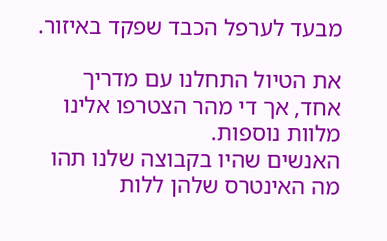מבעד לערפל הכבד שפקד באיזור.

את הטיול התחלנו עם מדריך אחד, אך די מהר הצטרפו אלינו מלוות נוספות.
האנשים שהיו בקבוצה שלנו תהו מה האינטרס שלהן ללות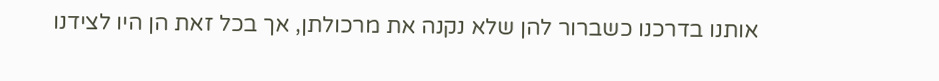אותנו בדרכנו כשברור להן שלא נקנה את מרכולתן, אך בכל זאת הן היו לצידנו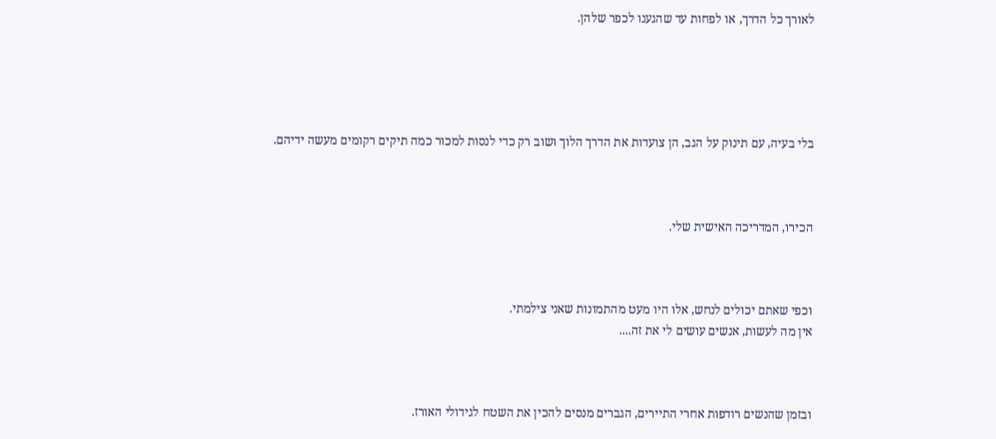לאורך כל הדרך, או לפחות עד שהגענו לכפר שלהן.





בלי בעיה, עם תינוק על הגב, הן צועדות את הדרך הלוך ושוב רק כדי לנסות למכור כמה תיקים רקומים מעשה ידיהם.



הכירו, המדריכה האישית שלי.



וכפי שאתם יכולים לנחש, אלו היו מעט מהתמונות שאני צילמתי.
אין מה לעשות, אנשים עושים לי את זה....



ובזמן שהנשים רודפות אחרי התיירים, הגברים מנסים להכין את השטח לגידולי האורז.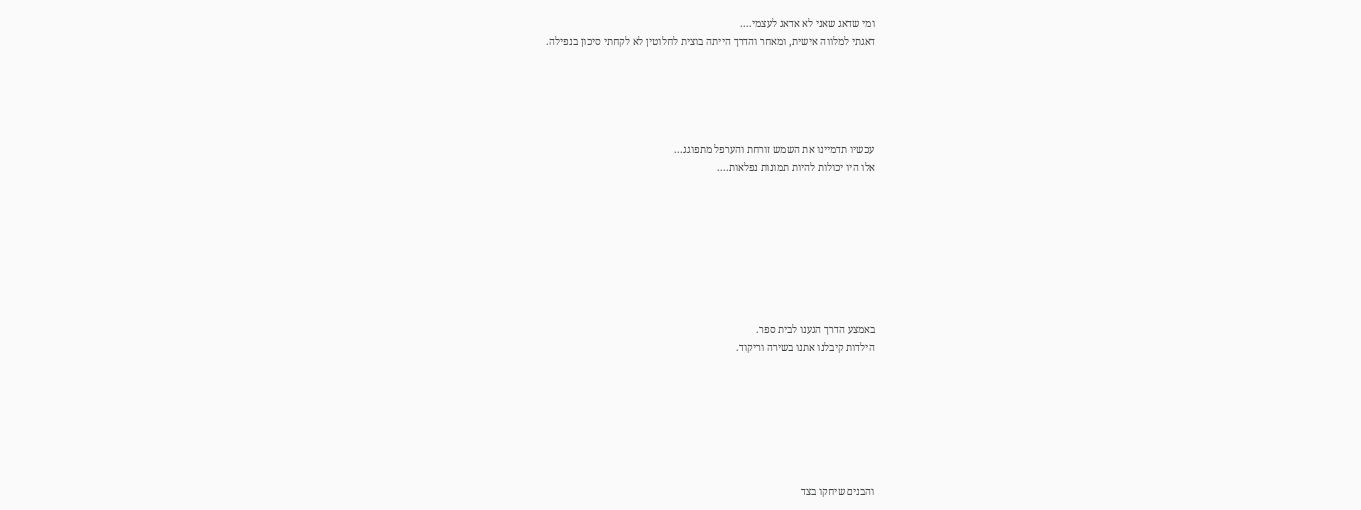ומי שדאג שאני לא אדאג לעצמי....
דאגתי למלווה אישית, ומאחר והדרך הייתה בוצית לחלוטין לא לקחתי סיכון בנפילה.





עכשיו תדמיינו את השמש זורחת והערפל מתפוגג...
אלו היו יכולות להיות תמונות נפלאות....








באמצע הדרך הגענו לבית ספר.
הילדות קיבלנו אתנו בשירה וריקוד.







והבנים שיחקו בצד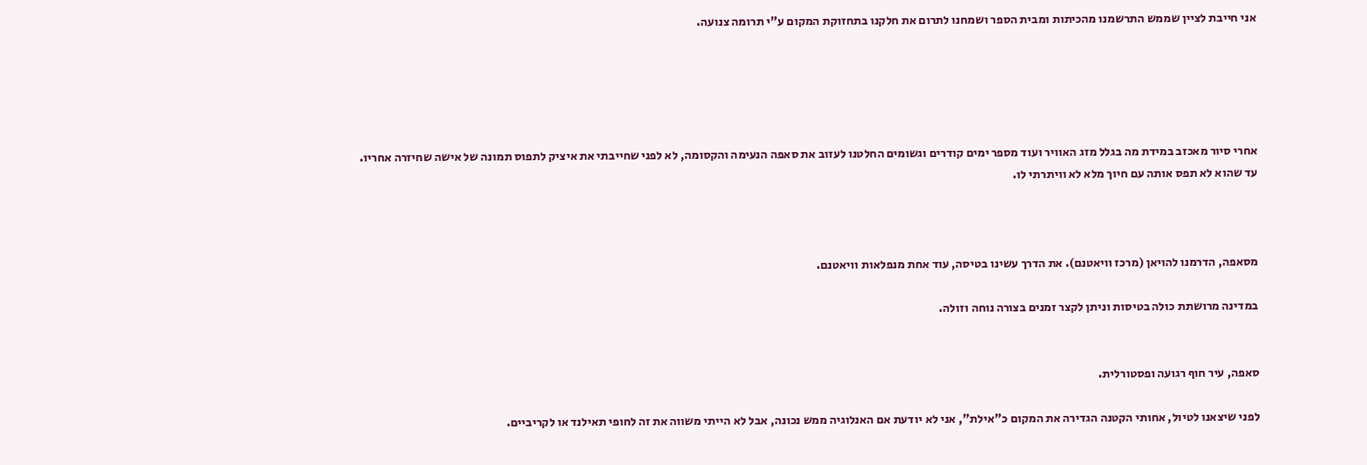אני חייבת לציין שממש התרשמנו מהכיתות ומבית הספר ושמחנו לתרום את חלקנו בתחזוקת המקום ע"י תרומה צנועה.





אחרי סיור מאכזב במידת מה בגלל מזג האוויר ועוד מספר ימים קודרים וגשומים החלטנו לעזוב את סאפה הנעימה והקסומה, לא לפני שחייבתי את איציק לתפוס תמונה של אישה שחיזרה אחריו.
עד שהוא לא תפס אותה עם חיוך מלא לא וויתרתי לו.



מסאפה, הדרמנו להויאן (מרכז וויאטנם). את הדרך עשינו בטיסה, עוד אחת מנפלאות וויאטנם.

במדינה מרושתת כולה בטיסות וניתן לקצר זמנים בצורה נוחה וזולה.


סאפה, עיר חוף רגועה ופסטורלית.

לפני שיצאנו לטיול, אחותי הקטנה הגדירה את המקום כ"אילת", אני לא יודעת אם האנלוגיה ממש נכונה, אבל לא הייתי משווה את זה לחופי תאילנד או לקריביים.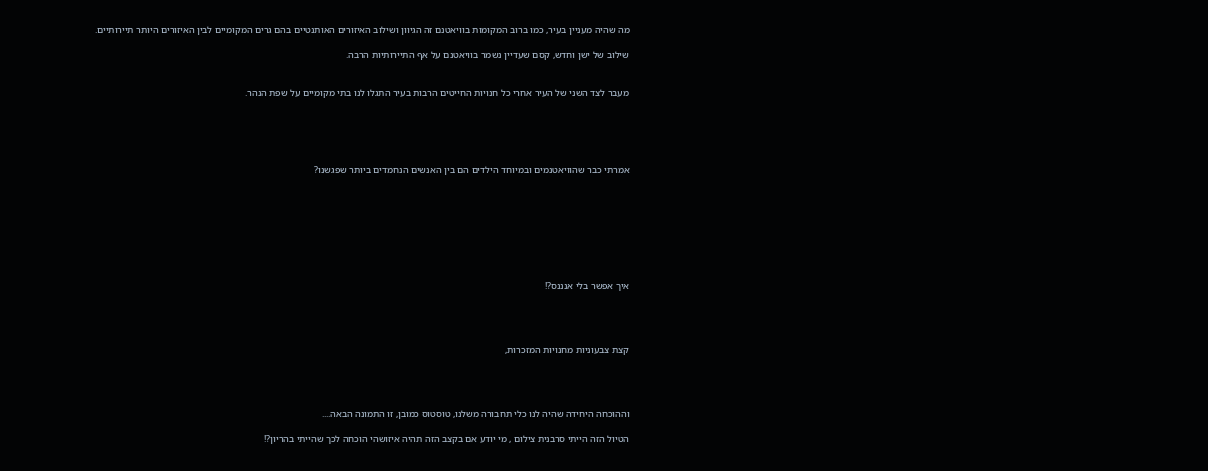מה שהיה מעניין בעיר, כמו ברוב המקומות בוויאטנם זה הגיוון ושילוב האיזורים האותנטיים בהם גרים המקומיים לבין האיזורים היותר תיירותיים.

שילוב של ישן וחדש, קסם שעדיין נשמר בוויאטנם על אף התיירותיות הרבה.


מעבר לצד השני של העיר אחרי כל חנויות החייטים הרבות בעיר התגלו לנו בתי מקומיים על שפת הנהר.





אמרתי כבר שהוויאטנמים ובמיוחד הילדים הם בין האנשים הנחמדים ביותר שפגשנו?








איך אפשר בלי אנננס?!




קצת צבעוניות מחנויות המזכרות,




וההוכחה היחידה שהיה לנו כלי תחבורה משלנו, טוסטוס כמובן, זו התמונה הבאה....

הטיול הזה הייתי סרבנית צילום , מי יודע אם בקצב הזה תהיה איזושהי הוכחה לכך שהייתי בהריון?!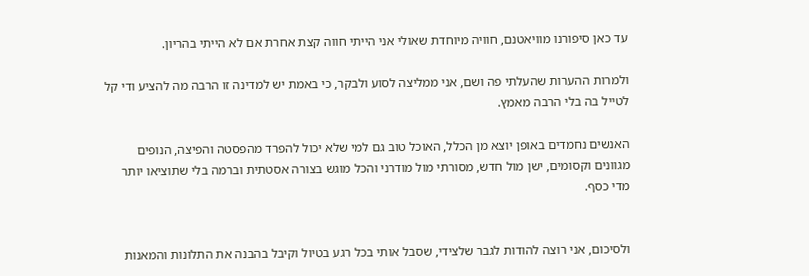עד כאן סיפורנו מוויאטנם, חוויה מיוחדת שאולי אני הייתי חווה קצת אחרת אם לא הייתי בהריון.

ולמרות ההערות שהעלתי פה ושם, אני ממליצה לסוע ולבקר, כי באמת יש למדינה זו הרבה מה להציע ודי קל לטייל בה בלי הרבה מאמץ.

האנשים נחמדים באופן יוצא מן הכלל, האוכל טוב גם למי שלא יכול להפרד מהפסטה והפיצה, הנופים מגוונים וקסומים, ישן מול חדש, מסורתי מול מודרני והכל מוגש בצורה אסטתית וברמה בלי שתוציאו יותר מדי כסף.


ולסיכום, אני רוצה להודות לגבר שלצידי, שסבל אותי בכל רגע בטיול וקיבל בהבנה את התלונות והמאנות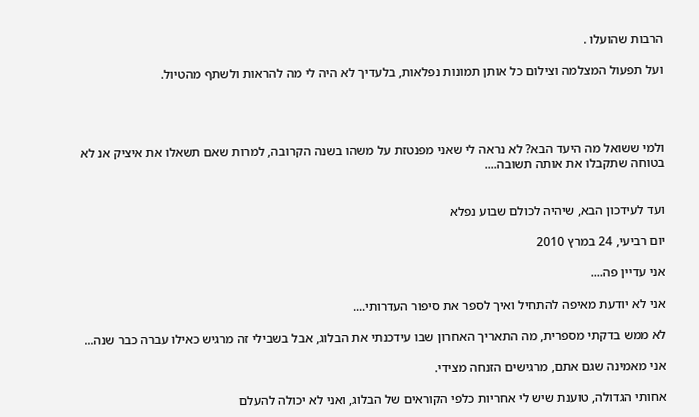הרבות שהועלו .

ועל תפעול המצלמה וצילום כל אותן תמונות נפלאות, בלעדיך לא היה לי מה להראות ולשתף מהטיול.




ולמי ששואל מה היעד הבא? לא נראה לי שאני מפנטזת על משהו בשנה הקרובה, למרות שאם תשאלו את איציק אנ לא בטוחה שתקבלו את אותה תשובה....


ועד לעידכון הבא, שיהיה לכולם שבוע נפלא

יום רביעי, 24 במרץ 2010

אני עדיין פה....

אני לא יודעת מאיפה להתחיל ואיך לספר את סיפור העדרותי....

לא ממש בדקתי מספרית, מה התאריך האחרון שבו עידכנתי את הבלוג, אבל בשבילי זה מרגיש כאילו עברה כבר שנה...

אני מאמינה שגם אתם, מרגישים הזנחה מצידי.

אחותי הגדולה, טוענת שיש לי אחריות כלפי הקוראים של הבלוג, ואני לא יכולה להעלם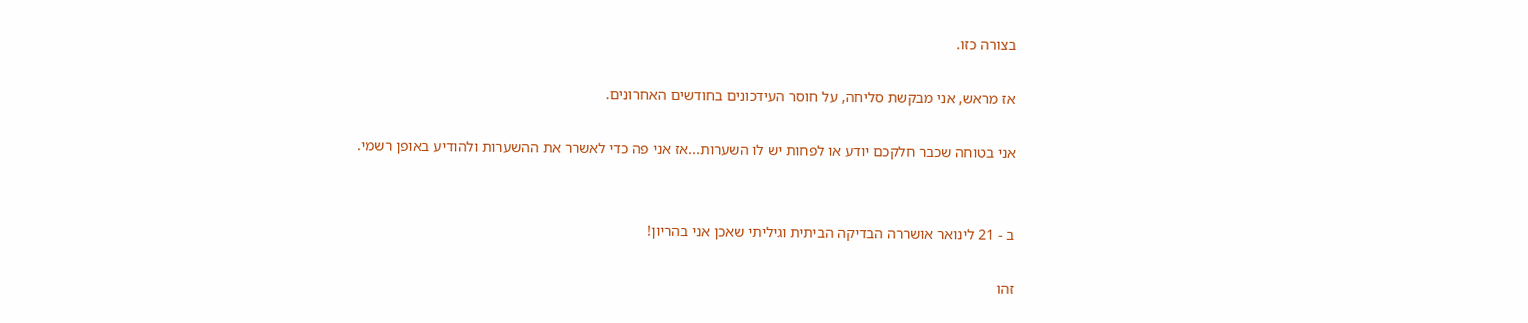בצורה כזו.

אז מראש, אני מבקשת סליחה, על חוסר העידכונים בחודשים האחרונים.

אני בטוחה שכבר חלקכם יודע או לפחות יש לו השערות...אז אני פה כדי לאשרר את ההשערות ולהודיע באופן רשמי.


ב - 21 לינואר אושררה הבדיקה הביתית וגיליתי שאכן אני בהריון!

זהו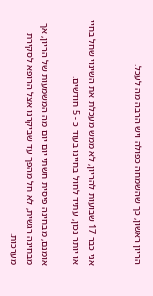הריון ראשון, כך שהשמחה כפולה ויש הרבה מה לעכל.


אני כבר 17 שבועות להריון, לא ממש מעכלת את השינוי שחל בחיי או יותר נכון, עתיד לחול בחיינו בעוד כ - 5 חודשים.

אומנם, מבחינה פיסית חשתי יום יום מה המשמעות של הריון, אך מבחינה רגשית, לא חל מהפך עד שביקרנו אצל הרופא לסקירת מערכות.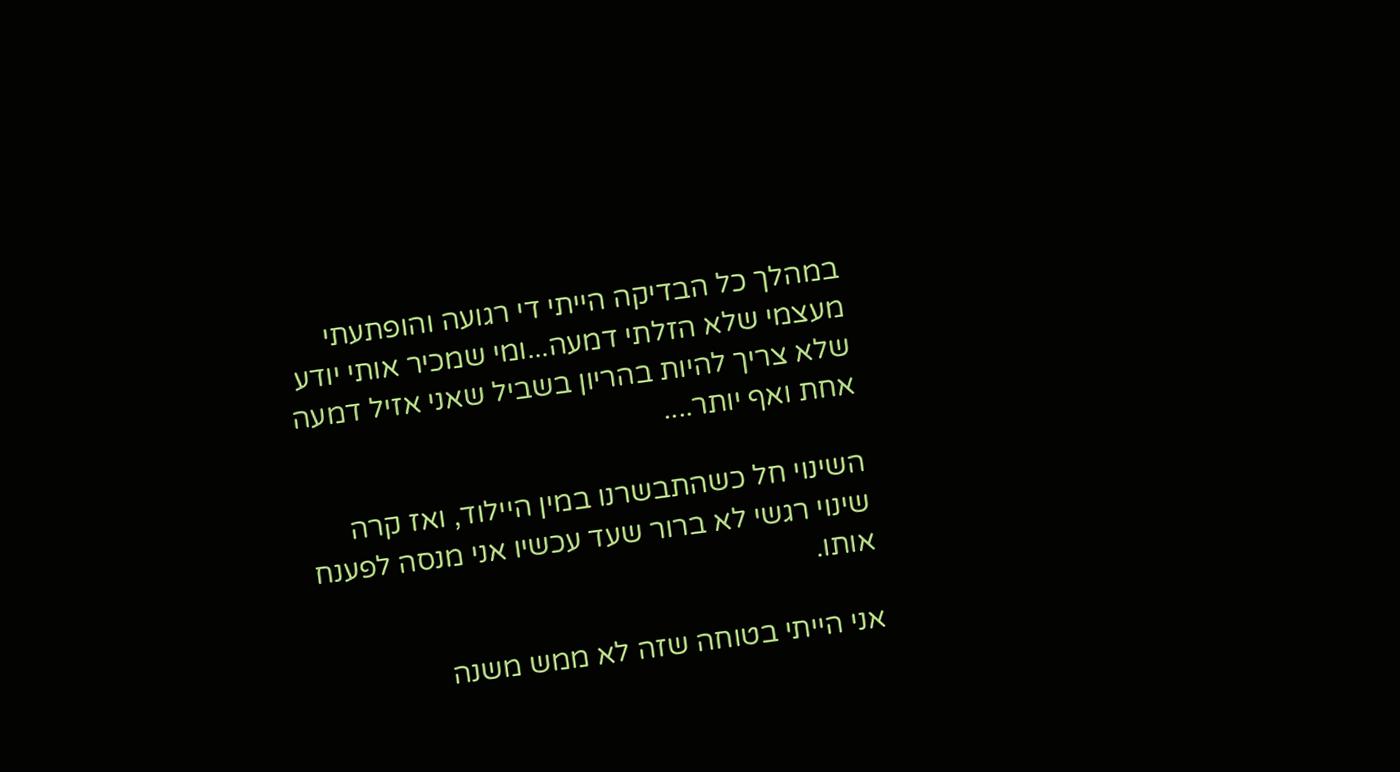במהלך כל הבדיקה הייתי די רגועה והופתעתי מעצמי שלא הזלתי דמעה...ומי שמכיר אותי יודע שלא צריך להיות בהריון בשביל שאני אזיל דמעה אחת ואף יותר....

השינוי חל כשהתבשרנו במין היילוד, ואז קרה שינוי רגשי לא ברור שעד עכשיו אני מנסה לפענח אותו.

אני הייתי בטוחה שזה לא ממש משנה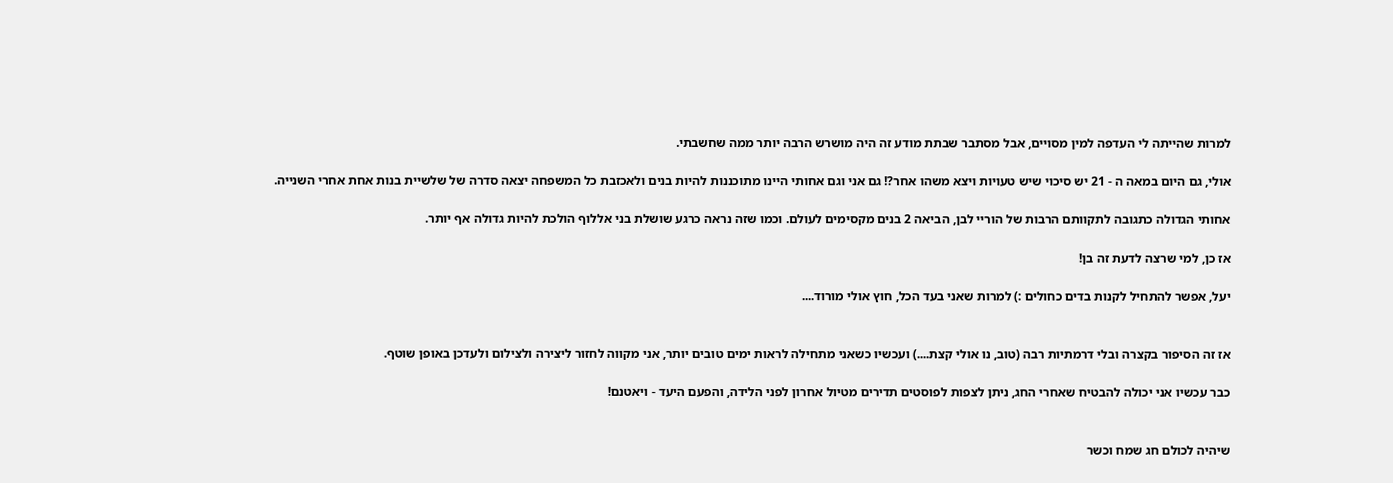למרות שהייתה לי העדפה למין מסויים, אבל מסתבר שבתת מודע זה היה מושרש הרבה יותר ממה שחשבתי.

אולי, גם היום במאה ה - 21 יש סיכוי שיש טעויות ויצא משהו אחר?! גם אני וגם אחותי היינו מתוכננות להיות בנים ולאכזבת כל המשפחה יצאה סדרה של שלשיית בנות אחת אחרי השנייה.

אחותי הגדולה כתגובה לתקוותם הרבות של הוריי לבן, הביאה 2 בנים מקסימים לעולם. וכמו שזה נראה כרגע שושלת בני אללוף הולכת להיות גדולה אף יותר.

אז כן, למי שרצה לדעת זה בן!

יעל, אפשר להתחיל לקנות בדים כחולים :) למרות שאני בעד הכל, חוץ אולי מורוד....


אז זה הסיפור בקצרה ובלי דרמתיות רבה (טוב, נו אולי קצת....) ועכשיו כשאני מתחילה לראות ימים טובים יותר, אני מקווה לחזור ליצירה ולצילום ולעדכן באופן שוטף.

כבר עכשיו אני יכולה להבטיח שאחרי החג, ניתן לצפות לפוסטים תדירים מטיול אחרון לפני הלידה, והפעם היעד - ויאטנם!


שיהיה לכולם חג שמח וכשר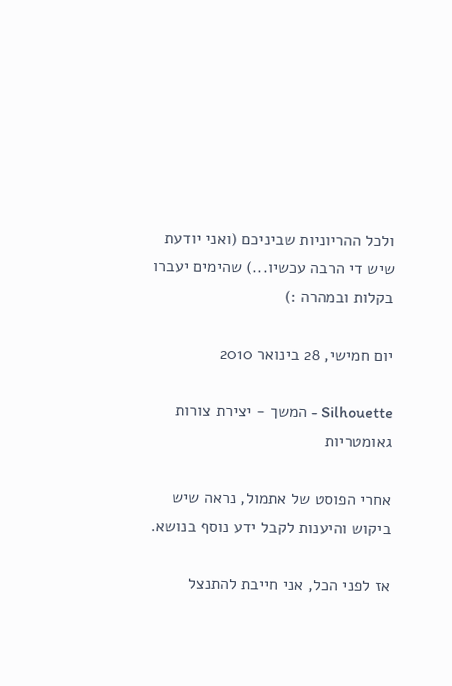ולכל ההריוניות שביניכם (ואני יודעת שיש די הרבה עכשיו...) שהימים יעברו בקלות ובמהרה :)

יום חמישי, 28 בינואר 2010

Silhouette - המשך - יצירת צורות גאומטריות

אחרי הפוסט של אתמול, נראה שיש ביקוש והיענות לקבל ידע נוסף בנושא.

אז לפני הכל, אני חייבת להתנצל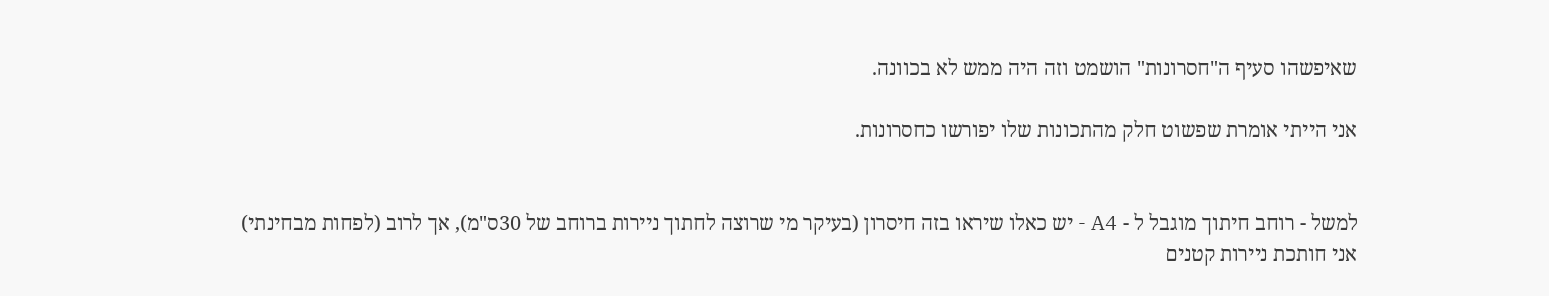שאיפשהו סעיף ה"חסרונות" הושמט וזה היה ממש לא בכוונה.

אני הייתי אומרת שפשוט חלק מהתכונות שלו יפורשו כחסרונות.


למשל - רוחב חיתוך מוגבל ל - A4 - יש כאלו שיראו בזה חיסרון (בעיקר מי שרוצה לחתוך ניירות ברוחב של 30ס"מ), אך לרוב (לפחות מבחינתי) אני חותכת ניירות קטנים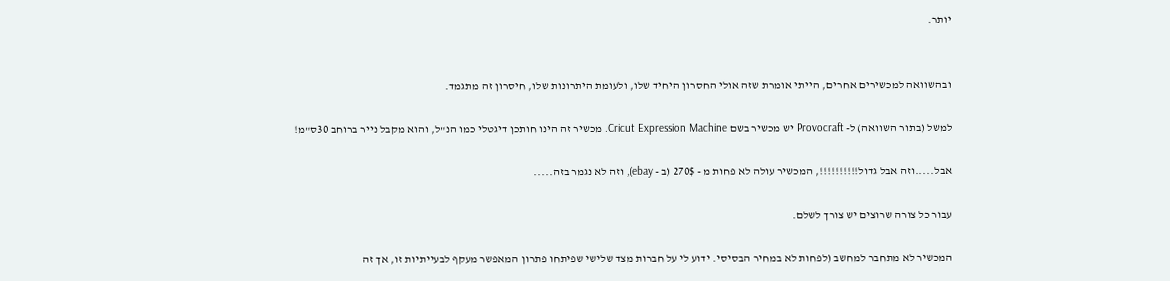יותר.


ובהשוואה למכשירים אחרים, הייתי אומרת שזה אולי החסרון היחיד שלו, ולעומת היתרונות שלו, חיסרון זה מתגמד.

למשל (בתור השוואה) ל- Provocraft יש מכשיר בשם Cricut Expression Machine. מכשיר זה הינו חותכן דיגטלי כמו הנ"ל, והוא מקבל נייר ברוחב 30ס"מ!

אבל.....וזה אבל גדול!!!!!!!!!!, המכשיר עולה לא פחות מ - 270$ (ב - ebay), וזה לא נגמר בזה.....

עבור כל צורה שרוצים יש צורך לשלם.

המכשיר לא מתחבר למחשב (לפחות לא במחיר הבסיסי. ידוע לי על חברות מצד שלישי שפיתחו פתרון המאפשר מעקף לבעייתיות זו, אך זה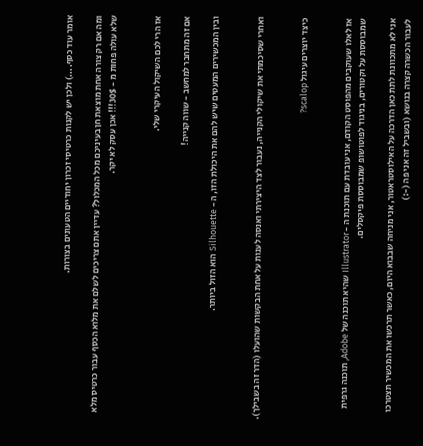אומר עוד כסף....) ולכן יש לקנות כרטיסי זכרון יחודיים הטעונים בצורות.

ומה אם רק צורה אחת מוצאת חן בעיניכם מכל המכלול? עדיין אתם צריכים לשלם את מלוא הכסף עבור כרטיס מלא שלא עולה פחות מ - 30$!!! אכן עסק לא יקר.


אז הרי לכם השיקול העיקרי שלי.

אם זה מתחבר למחשב - שווה קנייה!

ובין המכשירים המעטים שיש להם את היכולת הזו, ה - Silhouette הוא הזול ביותר.


ואחרי שסיכמתי את שיקולי הקנייה, נעבור לצד היצירתי ואנסה לענות על אחת הבקשות שהועלו (הדר זה בשבילך).


כיצד יוצרים עיגול scalop?


אז לאלו שעוקבים מהפוסט הקודם, אני עובדת עם תוכנת ה - Illustrator שהיא תוכנה של Adobe, תוכנה גרפית שמבוססת על וקטורים, בניגוד לפוטושופ שמבוססת פיקסלים.

אני לא מתכוונת לתת כאן הדרכה על האילוסטראטור, אני מניחה שבבוא היום, כאשר תרכשו את המכשיר תצטרכו לעבור הכשרה קצרה בנושא (ובשביל זה אני פה (-:)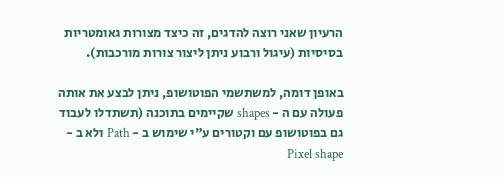הרעיון שאני רוצה להדגים, זה כיצד מצורות גאומטריות בסיסיות (עיגול ורבוע ניתן ליצור צורות מורכבות).

באופן דומה, למשתשמי הפוטושופ, ניתן לבצע את אותה פעולה עם ה - shapes שקיימים בתוכנה (תשתדלו לעבוד גם בפוטושופ עם וקטורים ע"י שימוש ב - Path ולא ב - Pixel shape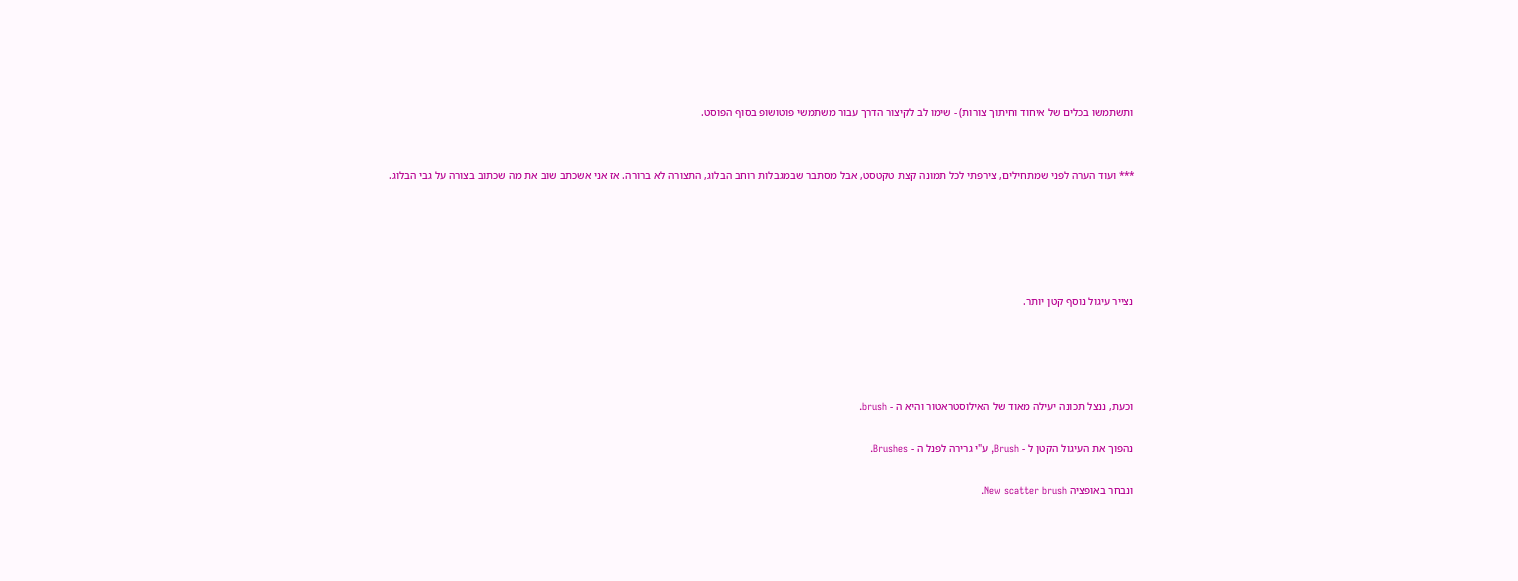ותשתמשו בכלים של איחוד וחיתוך צורות) - שימו לב לקיצור הדרך עבור משתמשי פוטושופ בסוף הפוסט.


*** ועוד הערה לפני שמתחילים, צירפתי לכל תמונה קצת טקטסט, אבל מסתבר שבמגבלות רוחב הבלוג, התצורה לא ברורה. אז אני אשכתב שוב את מה שכתוב בצורה על גבי הבלוג.





נצייר עיגול נוסף קטן יותר.




וכעת, ננצל תכונה יעילה מאוד של האילוסטראטור והיא ה - brush.

נהפוך את העיגול הקטן ל - Brush, ע"י גרירה לפנל ה - Brushes.

ונבחר באופציה New scatter brush.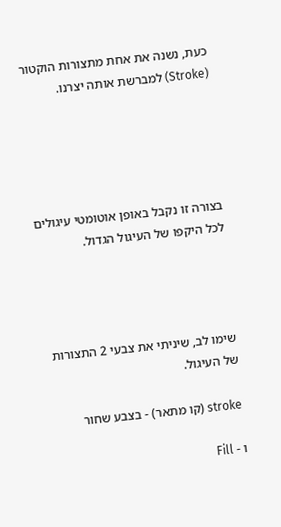כעת, נשנה את אחת מתצורות הוקטור (Stroke) למברשת אותה יצרנו.





בצורה זו נקבל באופן אוטומטי עיגולים לכל היקפו של העיגול הגדול.




שימו לב, שיניתי את צבעי 2 התצורות של העיגול.

stroke (קו מתאר) - בצבע שחור

ו - Fill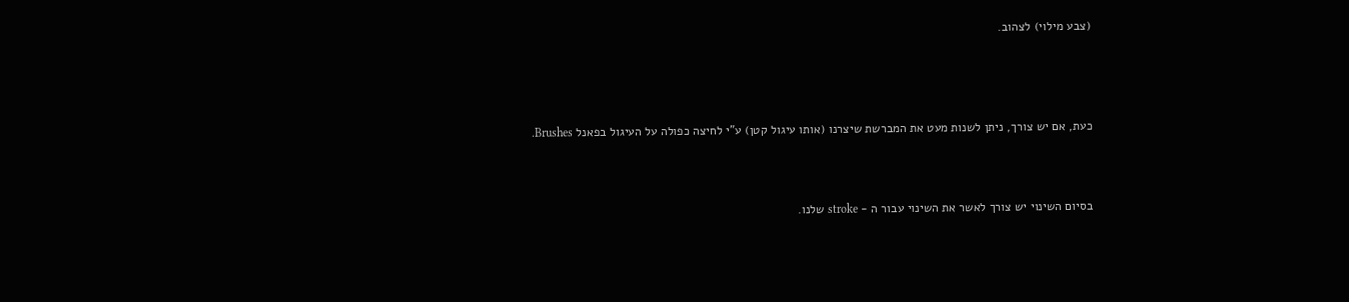(צבע מילוי) לצהוב.




כעת, אם יש צורך, ניתן לשנות מעט את המברשת שיצרנו (אותו עיגול קטן) ע"י לחיצה כפולה על העיגול בפאנל Brushes.



בסיום השינוי יש צורך לאשר את השינוי עבור ה - stroke שלנו.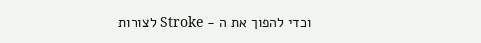וכדי להפוך את ה - Stroke לצורות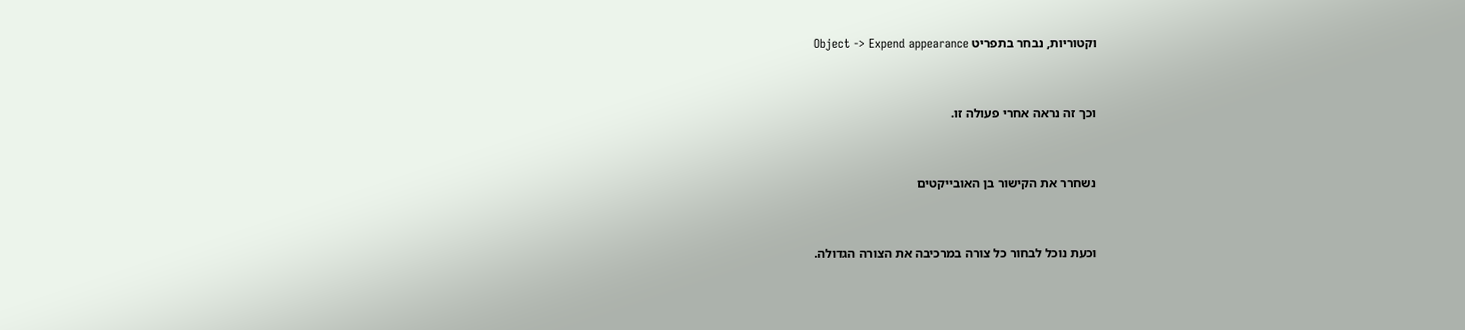וקטוריות, נבחר בתפריט Object -> Expend appearance




וכך זה נראה אחרי פעולה זו.




נשחרר את הקישור בן האובייקטים




וכעת נוכל לבחור כל צורה במרכיבה את הצורה הגדולה.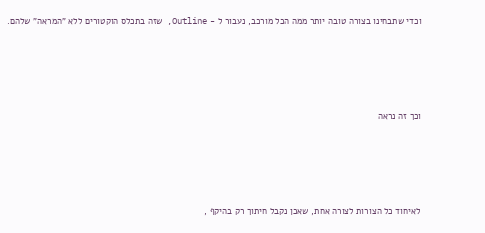וכדי שתבחינו בצורה טובה יותר ממה הכל מורכב, נעבור ל - Outline, שזה בתכלס הוקטורים ללא "המראה" שלהם.




וכך זה נראה




לאיחוד כל הצורות לצורה אחת, שאכן נקבל חיתוך רק בהיקף ,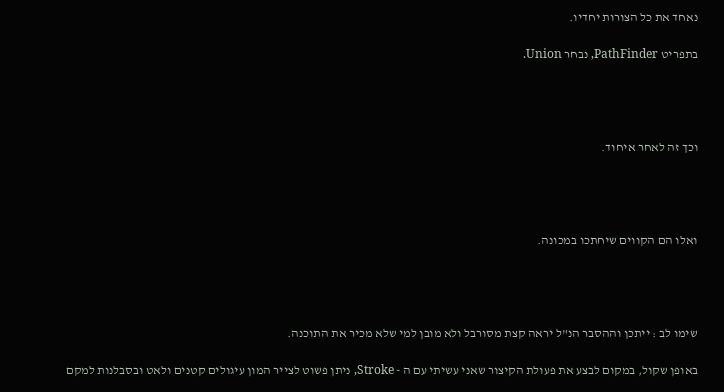נאחד את כל הצורות יחדיו.

בתפריט PathFinder, נבחר Union.




וכך זה לאחר איחוד.




ואלו הם הקווים שיחתכו במכונה.




שימו לב : ייתכן וההסבר הנ"ל יראה קצת מסורבל ולא מובן למי שלא מכיר את התוכנה.

באופן שקול, במקום לבצע את פעולת הקיצור שאני עשיתי עם ה - Stroke, ניתן פשוט לצייר המון עיגולים קטנים ולאט ובסבלנות למקם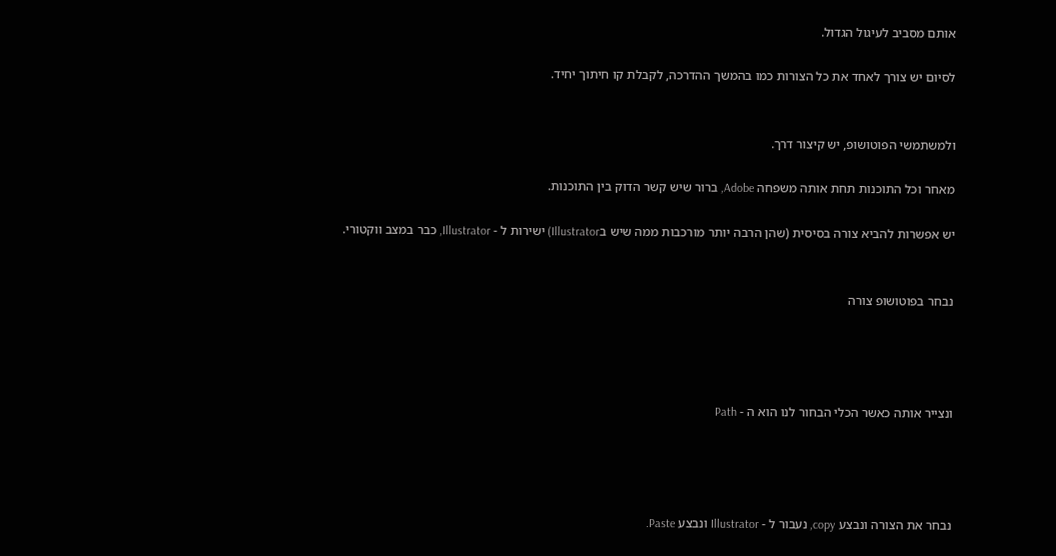אותם מסביב לעיגול הגדול.

לסיום יש צורך לאחד את כל הצורות כמו בהמשך ההדרכה, לקבלת קו חיתוך יחיד.


ולמשתמשי הפוטושופ, יש קיצור דרך.

מאחר וכל התוכנות תחת אותה משפחה Adobe, ברור שיש קשר הדוק בין התוכנות.

יש אפשרות להביא צורה בסיסית (שהן הרבה יותר מורכבות ממה שיש בIllustrator) ישירות ל - Illustrator, כבר במצב ווקטורי.


נבחר בפוטושופ צורה




ונצייר אותה כאשר הכלי הבחור לנו הוא ה - Path




נבחר את הצורה ונבצע copy, נעבור ל - Illustrator ונבצע Paste.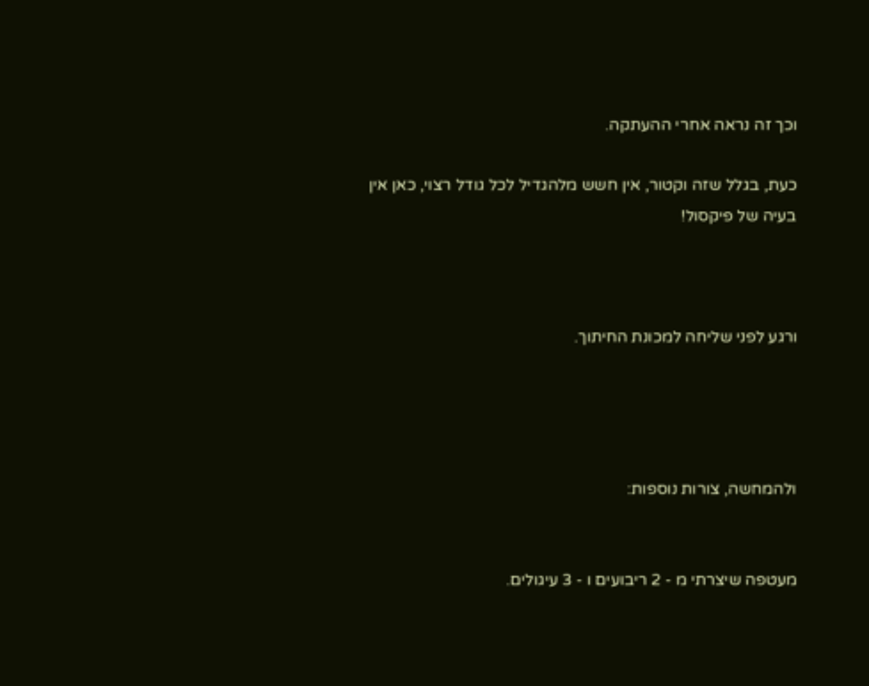וכך זה נראה אחרי ההעתקה.

כעת, בגלל שזה וקטור, אין חשש מלהגדיל לכל גודל רצוי, כאן אין בעיה של פיקסול!



ורגע לפני שליחה למכונת החיתוך.




ולהמחשה, צורות נוספות:


מעטפה שיצרתי מ - 2 ריבועים ו - 3 עיגולים.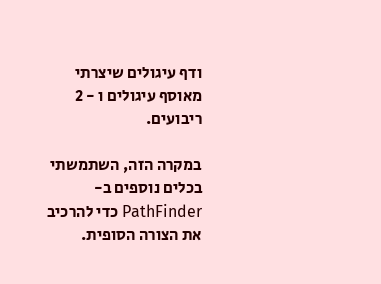ודף עיגולים שיצרתי מאוסף עיגולים ו - 2 ריבועים.

במקרה הזה, השתמשתי בכלים נוספים ב- PathFinder כדי להרכיב את הצורה הסופית.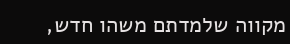מקווה שלמדתם משהו חדש,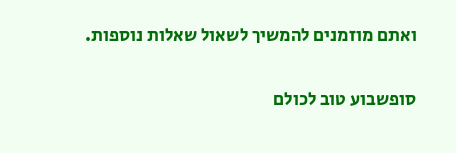ואתם מוזמנים להמשיך לשאול שאלות נוספות.


סופשבוע טוב לכולם